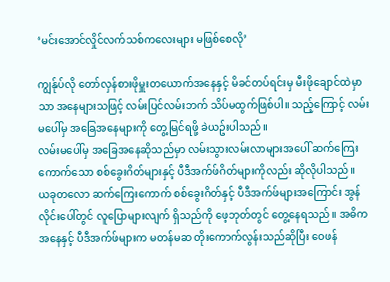‘မင်းအောင်လှိုင်လက်သစ်ကလေးများ မဖြစ်စေလို’

ကျွန်ုပ်လို တော်လှန်စားဖိုမှူးတယောက်အနေနှင့် မိခင်တပ်ရင်းမှ မီးဖိုချောင်ထဲမှာသာ အနေများသဖြင့် လမ်းပြင်လမ်းဘက် သိပ်မထွက်ဖြစ်ပါ။ သည့်ကြောင့် လမ်းမပေါ်မှ အခြေအနေများကို တွေ့မြင်ရဖို့ ခဲယဥ်းပါသည်။
လမ်းမပေါ်မှ အခြေအနေဆိုသည်မှာ လမ်းသွားလမ်းလာများအပေါ် ဆက်ကြေးကောက်သော စစ်ခွေးဂိတ်များနှင့် ပီဒီအက်ဖ်ဂိတ်များကိုလည်း ဆိုလိုပါသည်။
ယခုတလော ဆက်ကြေးကောက် စစ်ခွေးဂိတ်နှင့် ပီဒီအက်ဖ်များအကြောင်း အွန်လိုင်းပေါ်တွင် လူပြောများလျက် ရှိသည်ကို ဖေ့ဘုတ်တွင် တွေ့နေရသည်။ အဓိကအနေနှင့် ပီဒီအက်ဖ်များက မတန်မဆ တိုးကောက်လွန်းသည်ဆိုပြီး ဝေဖန်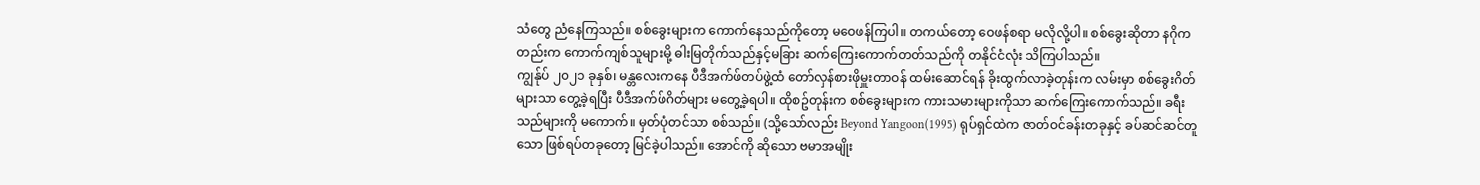သံတွေ ညံနေကြသည်။ စစ်ခွေးများက ကောက်နေသည်ကိုတော့ မဝေဖန်ကြပါ။ တကယ်တော့ ဝေဖန်စရာ မလိုလို့ပါ။ စစ်ခွေးဆိုတာ နဂိုကတည်းက ကောက်ကျစ်သူများမို့ ဓါးမြတိုက်သည်နှင့်မခြား ဆက်ကြေးကောက်တတ်သည်ကို တနိုင်ငံလုံး သိကြပါသည်။
ကျွန်ုပ် ၂၀၂၁ ခုနှစ်၊ မန္တလေးကနေ ပီဒီအက်ဖ်တပ်ဖွဲ့ထံ တော်လှန်စားဖိုမှူးတာဝန် ထမ်းဆောင်ရန် ခိုးထွက်လာခဲ့တုန်းက လမ်းမှာ စစ်ခွေးဂိတ်များသာ တွေ့ခဲ့ရပြီး ပီဒီအက်ဖ်ဂိတ်များ မတွေ့ခဲ့ရပါ။ ထိုစဥ်တုန်းက စစ်ခွေးများက ကားသမားများကိုသာ ဆက်ကြေးကောက်သည်။ ခရီးသည်များကို မကောက်။ မှတ်ပုံတင်သာ စစ်သည်။ (သို့သော်လည်း Beyond Yangoon(1995) ရုပ်ရှင်ထဲက ဇာတ်ဝင်ခန်းတခုနှင့် ခပ်ဆင်ဆင်တူသော ဖြစ်ရပ်တခုတော့ မြင်ခဲ့ပါသည်။ အောင်ကို ဆိုသော ဗမာအမျိုး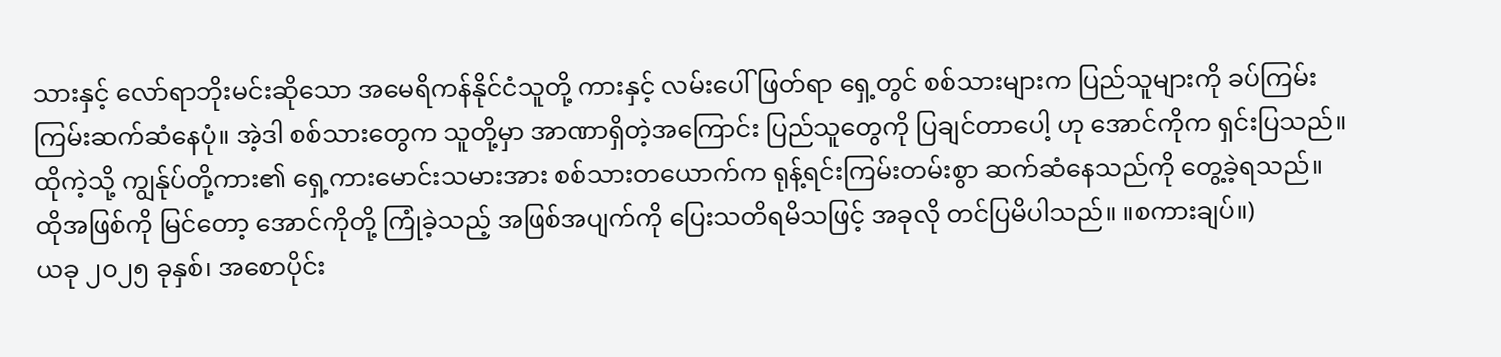သားနှင့် လော်ရာဘိုးမင်းဆိုသော အမေရိကန်နိုင်ငံသူတို့ ကားနှင့် လမ်းပေါ်ဖြတ်ရာ ရှေ့တွင် စစ်သားများက ပြည်သူများကို ခပ်ကြမ်းကြမ်းဆက်ဆံနေပုံ။ အဲ့ဒါ စစ်သားတွေက သူတို့မှာ အာဏာရှိတဲ့အကြောင်း ပြည်သူတွေကို ပြချင်တာပေါ့ ဟု အောင်ကိုက ရှင်းပြသည်။ ထိုကဲ့သို့ ကျွန်ုပ်တို့ကား၏ ရှေ့ကားမောင်းသမားအား စစ်သားတယောက်က ရုန့်ရင်းကြမ်းတမ်းစွာ ဆက်ဆံနေသည်ကို တွေ့ခဲ့ရသည်။ ထိုအဖြစ်ကို မြင်တော့ အောင်ကိုတို့ ကြုံခဲ့သည့် အဖြစ်အပျက်ကို ပြေးသတိရမိသဖြင့် အခုလို တင်ပြမိပါသည်။ ။စကားချပ်။)
ယခု ၂၀၂၅ ခုနှစ်၊ အစောပိုင်း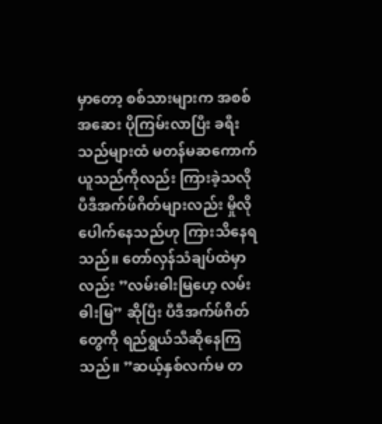မှာတော့ စစ်သားများက အစစ်အဆေး ပိုကြမ်းလာပြီး ခရီးသည်များထံ မတန်မဆကောက်ယူသည်ကိုလည်း ကြားခဲ့သလို ပီဒီအက်ဖ်ဂိတ်များလည်း မှိုလိုပေါက်နေသည်ဟု ကြားသိနေရသည်။ တော်လှန်သံချပ်ထဲမှာလည်း ”လမ်းဓါးမြဟေ့ လမ်းဓါးမြ” ဆိုပြီး ပီဒီအက်ဖ်ဂိတ်တွေကို ရည်ရွယ်သီဆိုနေကြသည်။ ”ဆယ့်နှစ်လက်မ တ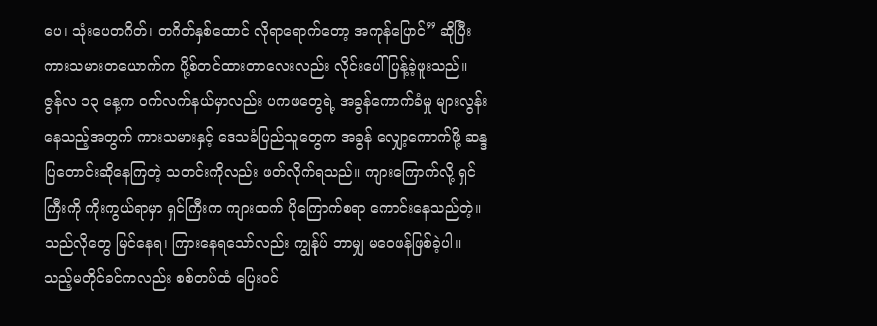ပေ၊ သုံးပေတဂိတ်၊ တဂိတ်နှစ်ထောင် လိုရာရောက်တော့ အကုန်ပြောင်” ဆိုပြီး ကားသမားတယောက်က ပို့စ်တင်ထားတာလေးလည်း လိုင်းပေါ်ပြန့်ခဲ့ဖူးသည်။ ဇွန်လ ၁၃ နေ့က ဝက်လက်နယ်မှာလည်း ပကဖတွေရဲ့ အခွန်ကောက်ခံမှု များလွန်းနေသည့်အတွက် ကားသမားနှင့် ဒေသခံပြည်သူတွေက အခွန် လျှော့ကောက်ဖို့ ဆန္ဒပြတောင်းဆိုနေကြတဲ့ သတင်းကိုလည်း ဖတ်လိုက်ရသည်။ ကျားကြောက်လို့ ရှင်ကြီးကို ကိုးကွယ်ရာမှာ ရှင်ကြီးက ကျားထက် ပိုကြောက်စရာ ကောင်းနေသည်တဲ့။
သည်လိုတွေ မြင်နေရ၊ ကြားနေရသော်လည်း ကျွန်ုပ် ဘာမျှ မဝေဖန်ဖြစ်ခဲ့ပါ။ သည့်မတိုင်ခင်ကလည်း စစ်တပ်ထံ ပြေးဝင်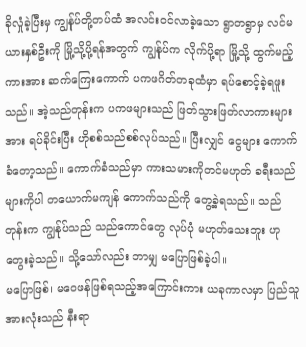ခိုလှုံခဲ့ပြီးမှ ကျွန်ုပ်တို့တပ်ထံ အလင်းဝင်လာခဲ့သော ရွာတရွာမှ လင်မယားနှစ်ဦးကို မြို့သို့ပို့ရန်အတွက် ကျွန်ုပ်က လိုက်ပို့ရာ မြို့သို့ ထွက်မည့် ကားအား ဆက်ကြေးကောက် ပကဖဂိတ်တခုထံမှာ ရပ်စောင့်ခဲ့ရဖူးသည်။ အဲ့သည်တုန်းက ပကဖများသည် ဖြတ်သွားဖြတ်လာကားများအား ရပ်ခိုင်းပြီး ဟိုစစ်သည်စစ်လုပ်သည်။ ပြီးလျှင် ငွေများ ကောက်ခံတော့သည်။ ကောက်ခံသည်မှာ ကားသမားကိုတင်မဟုတ် ခရီးသည်များကိုပါ တယောက်မကျန် ကောက်သည်ကို တွေ့ခဲ့ရသည်။ သည်တုန်းက ကျွန်ုပ်သည် သည်ကောင်တွေ လုပ်ပုံ မဟုတ်သေးဘူး ဟု တွေးခဲ့သည်။ သို့သော်လည်း ဘာမျှ မပြောဖြစ်ခဲ့ပါ။
မပြောဖြစ်၊ မဝေဖန်ဖြစ်ရသည့်အကြောင်းကား ယခုကာလမှာ ပြည်သူအားလုံးသည် နီးရာ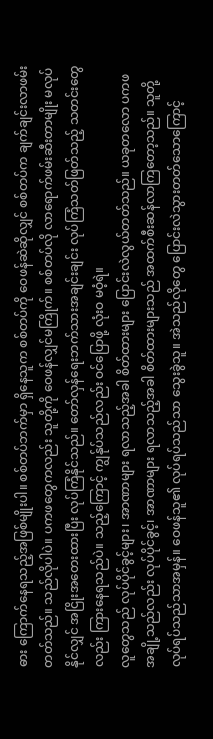ဓား ကြောက်နေရသည့်အဖြစ်မျိုးပါ။ စစ်တပ်ဘက်မှာ ရှိနေသူက စစ်တပ်ကို ဝေဖန်ဆဲဆိုလျှင် စစ်တပ်က ချက်ချင်းလာဖမ်းတတ်သည်။ သည်လိုပါပဲ။ ပကဖတွေကလည်း သူတို့ကို ဝေဖန်လျှင်မကြိုက်။ စစ်တပ်လို လာရောက်ဖမ်းဆီးတာမျိုး မလုပ်နိုင်လျှင် အငြိုးအတေးထားပြီး လုပ်ကြံနိုင်သည်။ တော်လှန်ရေးဘက်သားအချင်းချင်း လုပ်ကြံသတ်ဖြတ်သည့် သတင်းတွေလည်း ကြားနေရသည်ပဲ။ သည့်ကြောင့် ကျွန်ုပ်သည်လည်း ဝင်ပြောဖို့ လုံးဝ မဝံ့ရဲ။
လူတွေသည် လုပ်ပိုင်ခွင့်များ၊ အာဏာများ ရလာသည့်အခါ စိတ်ထားများ ပြောင်းလဲလွယ်တတ်သည်။ ယခုတလော ပကဖအချို့သည်လည်း လုပ်ပိုင်ခွင့်၊ အာဏာများ ရလာသည့်အခါ စိတ်ထားများသည် အထက်စီးဆန်လာကြတော့သည်။ သူတို့လုပ်ရပ်သည်သာအမှန်။ ဝေဖန်သူ၏ လုပ်ရပ်သည်သာ သွေးခွဲသူ။ အဲသည်လိုတွေ ပြောင်းလဲသွားတတ်သောကြောင့်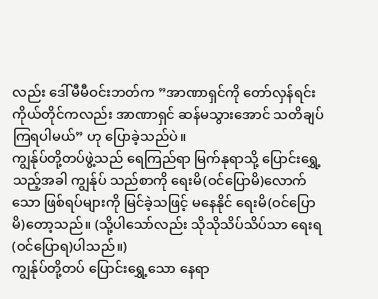လည်း ဒေါ်မီမီဝင်းဘတ်က ”အာဏာရှင်ကို တော်လှန်ရင်း ကိုယ်တိုင်ကလည်း အာဏာရှင် ဆန်မသွားအောင် သတိချပ်ကြရပါမယ်” ဟု ပြောခဲ့သည်ပဲ။
ကျွန်ုပ်တို့တပ်ဖွဲ့သည် ရေကြည်ရာ မြက်နုရာသို့ ပြောင်းရွှေ့သည့်အခါ ကျွန်ုပ် သည်စာကို ရေးမိ(ဝင်ပြောမိ)လောက်သော ဖြစ်ရပ်များကို မြင်ခဲ့သဖြင့် မနေနိုင် ရေးမိ(ဝင်ပြောမိ)တော့သည်။ (သို့ပါသော်လည်း သိုသိုသိပ်သိပ်သာ ရေးရ(ဝင်ပြောရ)ပါသည်။)
ကျွန်ုပ်တို့တပ် ပြောင်းရွှေ့သော နေရာ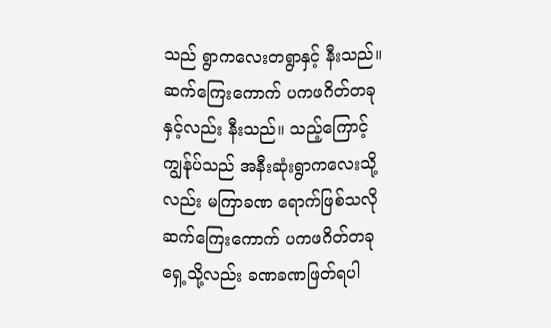သည် ရွာကလေးတရွာနှင့် နီးသည်။ ဆက်ကြေးကောက် ပကဖဂိတ်တခုနှင့်လည်း နီးသည်။ သည့်ကြောင့် ကျွန်ုပ်သည် အနီးဆုံးရွာကလေးသို့လည်း မကြာခဏ ရောက်ဖြစ်သလို ဆက်ကြေးကောက် ပကဖဂိတ်တခုရှေ့သို့လည်း ခဏခဏဖြတ်ရပါ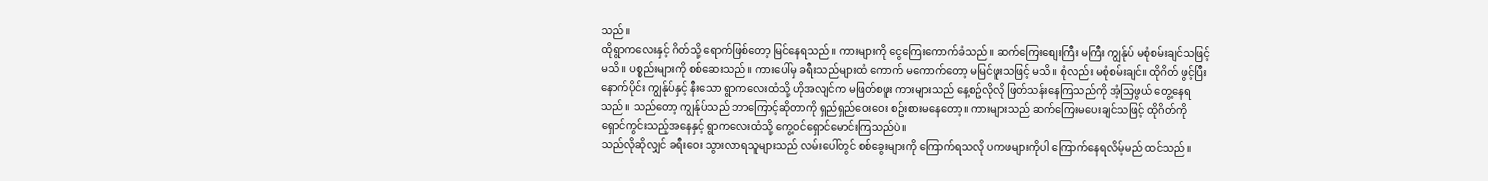သည်။
ထိုရွာကလေးနှင့် ဂိတ်သို့ ရောက်ဖြစ်တော့ မြင်နေရသည်။ ကားများကို ငွေကြေးကောက်ခံသည်။ ဆက်ကြေးစျေးကြီး မကြီး ကျွန်ုပ် မစုံစမ်းချင်သဖြင့် မသိ။ ပစ္စည်းများကို စစ်ဆေးသည်။ ကားပေါ်မှ ခရီးသည်များထံ ကောက် မကောက်တော့ မမြင်ဖူးသဖြင့် မသိ။ စုံလည်း မစုံစမ်းချင်။ ထိုဂိတ် ဖွင့်ပြီးနောက်ပိုင်း ကျွန်ုပ်နှင့် နီးသော ရွာကလေးထံသို့ ဟိုအလျင်က မဖြတ်စဖူး ကားများသည် နေ့စဥ်လိုလို ဖြတ်သန်းနေကြသည်ကို အံ့သြဖွယ် တွေ့နေရသည်။ သည်တော့ ကျွန်ုပ်သည် ဘာကြောင့်ဆိုတာကို ရှည်ရှည်ဝေးဝေး စဥ်းစားမနေတော့။ ကားများသည် ဆက်ကြေးမပေးချင်သဖြင့် ထိုဂိတ်ကို ရှောင်ကွင်းသည့်အနေနှင့် ရွာကလေးထံသို့ ကွေ့ဝင်ရှောင်မောင်းကြသည်ပဲ။
သည်လိုဆိုလျှင် ခရီးဝေး သွားလာရသူများသည် လမ်းပေါ်တွင် စစ်ခွေးများကို ကြောက်ရသလို ပကဖများကိုပါ ကြောက်နေရလိမ့်မည် ထင်သည်။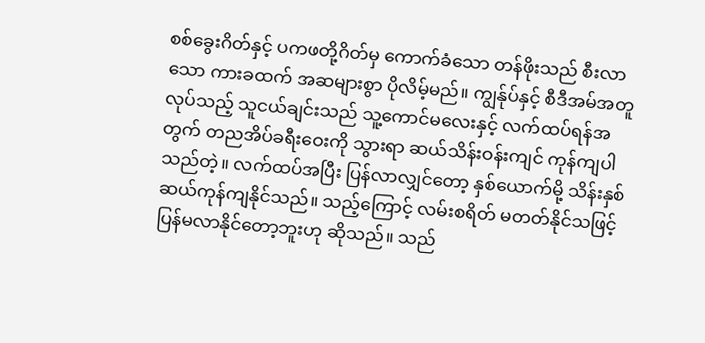စစ်ခွေးဂိတ်နှင့် ပကဖတို့ဂိတ်မှ ကောက်ခံသော တန်ဖိုးသည် စီးလာသော ကားခထက် အဆများစွာ ပိုလိမ့်မည်။ ကျွန်ုပ်နှင့် စီဒီအမ်အတူလုပ်သည့် သူငယ်ချင်းသည် သူ့ကောင်မလေးနှင့် လက်ထပ်ရန်အတွက် တညအိပ်ခရီးဝေးကို သွားရာ ဆယ်သိန်းဝန်းကျင် ကုန်ကျပါသည်တဲ့။ လက်ထပ်အပြီး ပြန်လာလျှင်တော့ နှစ်ယောက်မို့ သိန်းနှစ်ဆယ်ကုန်ကျနိုင်သည်။ သည့်ကြောင့် လမ်းစရိတ် မတတ်နိုင်သဖြင့် ပြန်မလာနိုင်တော့ဘူးဟု ဆိုသည်။ သည်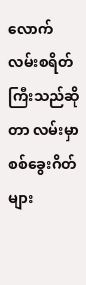လောက် လမ်းစရိတ်ကြီးသည်ဆိုတာ လမ်းမှာ စစ်ခွေးဂိတ်များ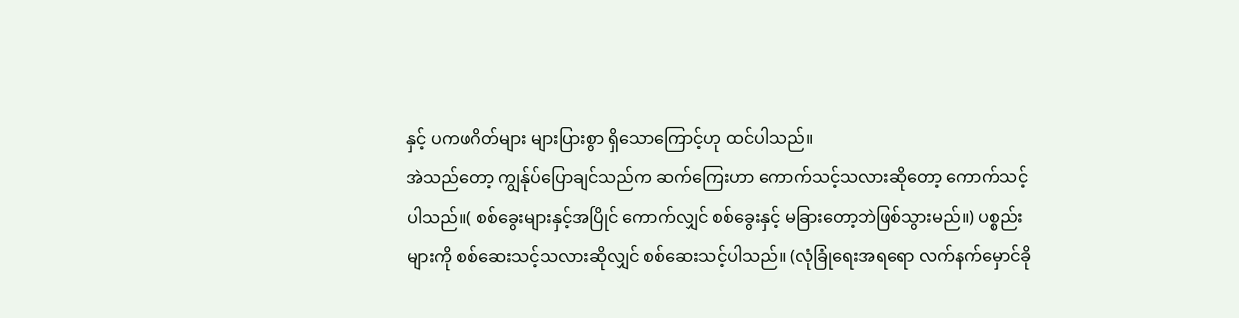နှင့် ပကဖဂိတ်များ များပြားစွာ ရှိသောကြောင့်ဟု ထင်ပါသည်။
အဲသည်တော့ ကျွန်ုပ်ပြောချင်သည်က ဆက်ကြေးဟာ ကောက်သင့်သလားဆိုတော့ ကောက်သင့်ပါသည်။( စစ်ခွေးများနှင့်အပြိုင် ကောက်လျှင် စစ်ခွေးနှင့် မခြားတော့ဘဲဖြစ်သွားမည်။) ပစ္စည်းများကို စစ်ဆေးသင့်သလားဆိုလျှင် စစ်ဆေးသင့်ပါသည်။ (လုံခြုံရေးအရရော လက်နက်မှောင်ခို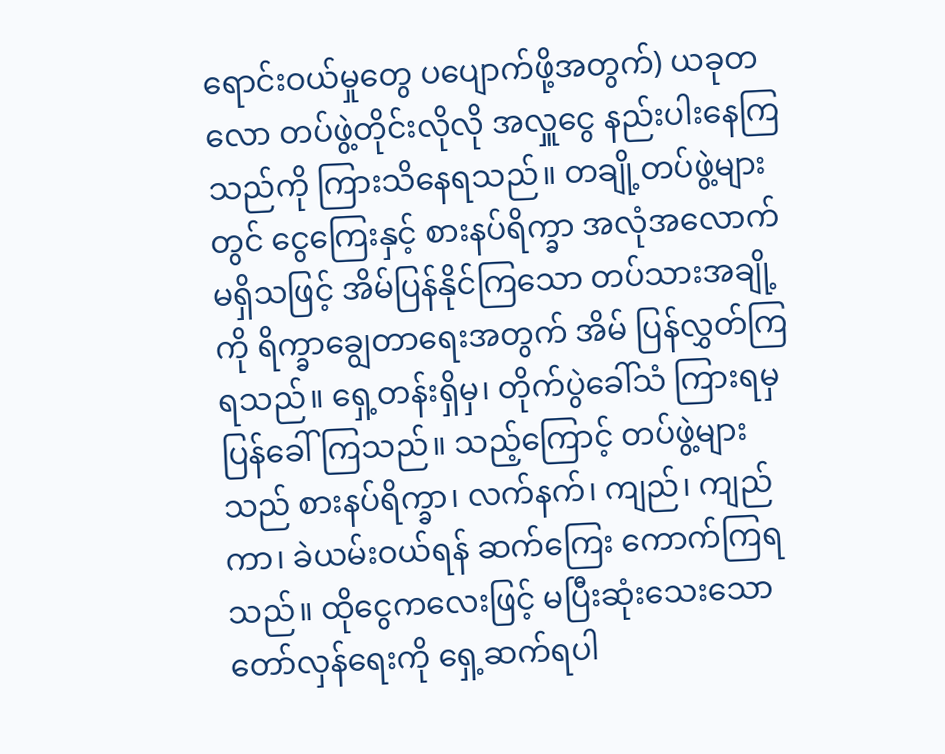ရောင်းဝယ်မှုတွေ ပပျောက်ဖို့အတွက်) ယခုတလော တပ်ဖွဲ့တိုင်းလိုလို အလှူငွေ နည်းပါးနေကြသည်ကို ကြားသိနေရသည်။ တချို့တပ်ဖွဲ့များတွင် ငွေကြေးနှင့် စားနပ်ရိက္ခာ အလုံအလောက် မရှိသဖြင့် အိမ်ပြန်နိုင်ကြသော တပ်သားအချို့ကို ရိက္ခာချွေတာရေးအတွက် အိမ် ပြန်လွှတ်ကြရသည်။ ရှေ့တန်းရှိမှ၊ တိုက်ပွဲခေါ်သံ ကြားရမှ ပြန်ခေါ်ကြသည်။ သည့်ကြောင့် တပ်ဖွဲ့များသည် စားနပ်ရိက္ခာ၊ လက်နက်၊ ကျည်၊ ကျည်ကာ၊ ခဲယမ်းဝယ်ရန် ဆက်ကြေး ကောက်ကြရသည်။ ထိုငွေကလေးဖြင့် မပြီးဆုံးသေးသော တော်လှန်ရေးကို ရှေ့ဆက်ရပါ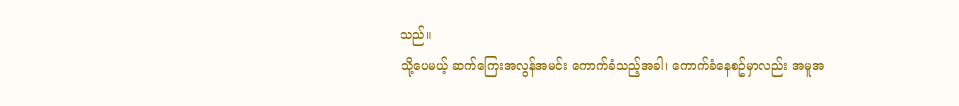သည်။
သို့ပေမယ့် ဆက်ကြေးအလွန်အမင်း ကောက်ခံသည့်အခါ၊ ကောက်ခံနေစဥ်မှာလည်း အမူအ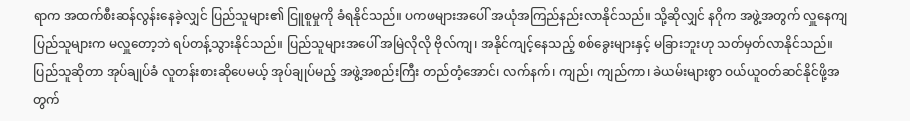ရာက အထက်စီးဆန်လွန်းနေခဲ့လျှင် ပြည်သူများ၏ ငြူစူမှုကို ခံရနိုင်သည်။ ပကဖများအပေါ် အယုံအကြည်နည်းလာနိုင်သည်။ သို့ဆိုလျှင် နဂိုက အဖွဲ့အတွက် လှူနေကျ ပြည်သူများက မလှူတော့ဘဲ ရပ်တန့်သွားနိုင်သည်။ ပြည်သူများအပေါ် အမြဲလိုလို ဗိုလ်ကျ၊ အနိုင်ကျင့်နေသည့် စစ်ခွေးများနှင့် မခြားဘူးဟု သတ်မှတ်လာနိုင်သည်။
ပြည်သူဆိုတာ အုပ်ချုပ်ခံ လူတန်းစားဆိုပေမယ့် အုပ်ချုပ်မည့် အဖွဲ့အစည်းကြီး တည်တံ့အောင်၊ လက်နက်၊ ကျည်၊ ကျည်ကာ၊ ခဲယမ်းများစွာ ဝယ်ယူဝတ်ဆင်နိုင်ဖို့အတွက်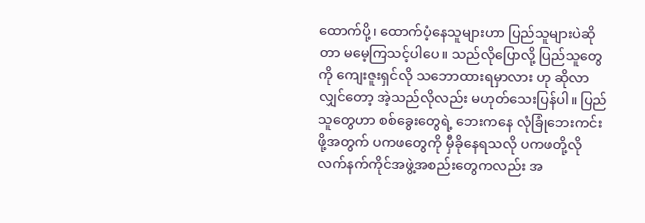ထောက်ပို့၊ ထောက်ပံ့နေသူများဟာ ပြည်သူများပဲဆိုတာ မမေ့ကြသင့်ပါပေ။ သည်လိုပြောလို့ ပြည်သူတွေကို ကျေးဇူးရှင်လို သဘောထားရမှာလား ဟု ဆိုလာလျှင်တော့ အဲ့သည်လိုလည်း မဟုတ်သေးပြန်ပါ။ ပြည်သူတွေဟာ စစ်ခွေးတွေရဲ့ ဘေးကနေ လုံခြုံဘေးကင်းဖို့အတွက် ပကဖတွေကို မှီခိုနေရသလို ပကဖတို့လို လက်နက်ကိုင်အဖွဲ့အစည်းတွေကလည်း အ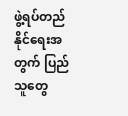ဖွဲ့ရပ်တည်နိုင်ရေးအတွက် ပြည်သူတွေ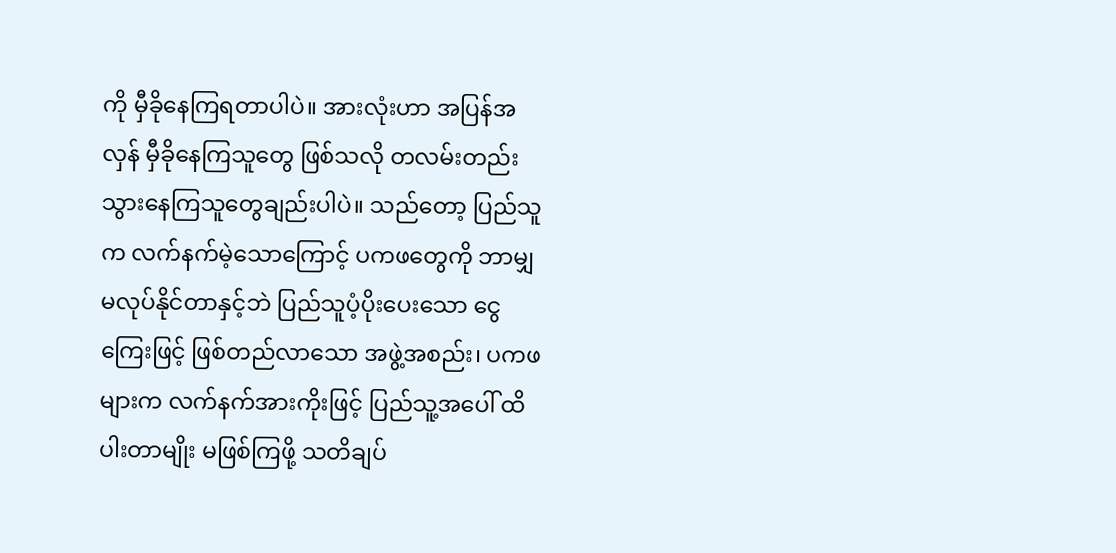ကို မှီခိုနေကြရတာပါပဲ။ အားလုံးဟာ အပြန်အလှန် မှီခိုနေကြသူတွေ ဖြစ်သလို တလမ်းတည်း သွားနေကြသူတွေချည်းပါပဲ။ သည်တော့ ပြည်သူက လက်နက်မဲ့သောကြောင့် ပကဖတွေကို ဘာမျှ မလုပ်နိုင်တာနှင့်ဘဲ ပြည်သူပံ့ပိုးပေးသော ငွေကြေးဖြင့် ဖြစ်တည်လာသော အဖွဲ့အစည်း၊ ပကဖများက လက်နက်အားကိုးဖြင့် ပြည်သူ့အပေါ် ထိပါးတာမျိုး မဖြစ်ကြဖို့ သတိချပ်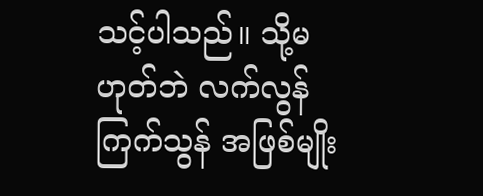သင့်ပါသည်။ သို့မဟုတ်ဘဲ လက်လွန် ကြက်သွန် အဖြစ်မျိုး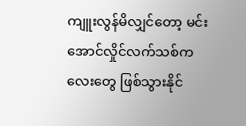ကျူးလွန်မိလျှင်တော့ မင်းအောင်လှိုင်လက်သစ်ကလေးတွေ ဖြစ်သွားနိုင်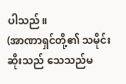ပါသည်။
(အာဏာရှင်တို့၏ သမိုင်းဆိုးသည် သေသည်မ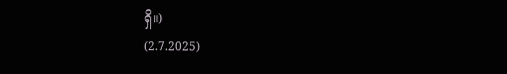ရှိ။)
(2.7.2025)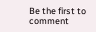Be the first to comment